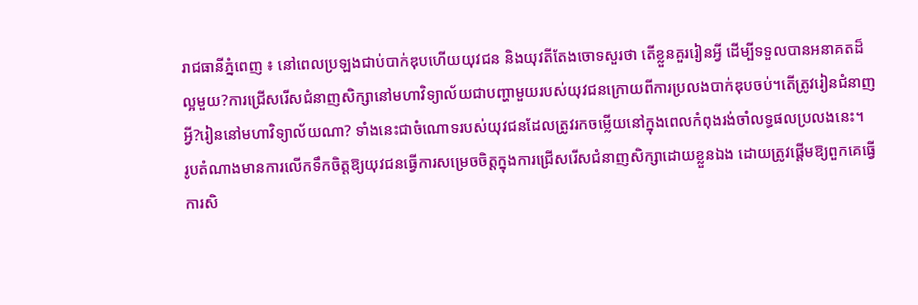រាជធានីភ្នំពេញ ៖ នៅពេលប្រឡងជាប់បាក់ឌុបហើយយុវជន និងយុវតីតែងចោទសួរថា តើខ្លួនគួររៀនអ្វី ដើម្បីទទួលបានអនាគតដ៏ល្អមួយ?ការជ្រើសរើសជំនាញសិក្សានៅមហាវិទ្យាល័យជាបញ្ហាមួយរបស់យុវជនក្រោយពីការប្រលងបាក់ឌុបចប់។តើត្រូវរៀនជំនាញអ្វី?រៀននៅមហាវិទ្យាល័យណា? ទាំងនេះជាចំណោទរបស់យុវជនដែលត្រូវរកចម្លើយនៅក្នុងពេលកំពុងរង់ចាំលទ្ធផលប្រលងនេះ។
រូបតំណាងមានការលើកទឹកចិត្តឱ្យយុវជនធ្វើការសម្រេចចិត្តក្នុងការជ្រើសរើសជំនាញសិក្សាដោយខ្លួនឯង ដោយត្រូវផ្តើមឱ្យពួកគេធ្វើការសិ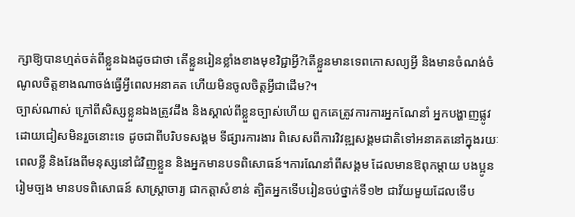ក្សាឱ្យបានហ្មត់ចត់ពីខ្លួនឯងដូចជាថា តើខ្លួនរៀនខ្លាំងខាងមុខវិជ្ជាអ្វី?តើខ្លួនមានទេពកោសល្យអ្វី និងមានចំណង់ចំណូលចិត្តខាងណាចង់ធ្វើអ្វីពេលអនាគត ហើយមិនចូលចិត្តអ្វីជាដើម?។
ច្បាស់ណាស់ ក្រៅពីសិស្សខ្លួនឯងត្រូវដឹង និងស្គាល់ពីខ្លួនច្បាស់ហើយ ពួកគេត្រូវការការអ្នកណែនាំ អ្នកបង្ហាញផ្លូវដោយជៀសមិនរួចនោះទេ ដូចជាពីបរិបទសង្គម ទីផ្សារការងារ ពិសេសពីការវិវឌ្ឍសង្គមជាតិទៅអនាគតនៅក្នុងរយៈពេលខ្លី និងវែងពីមនុស្សនៅជំវិញខ្លួន និងអ្នកមានបទពិសោធន៍។ការណែនាំពីសង្គម ដែលមានឱពុកម្តាយ បងប្អូន រៀមច្បង មានបទពិសោធន៍ សាស្ត្រាចារ្យ ជាកត្តាសំខាន់ ត្បិតអ្នកទើបរៀនចប់ថ្នាក់ទី១២ ជាវ័យមួយដែលទើប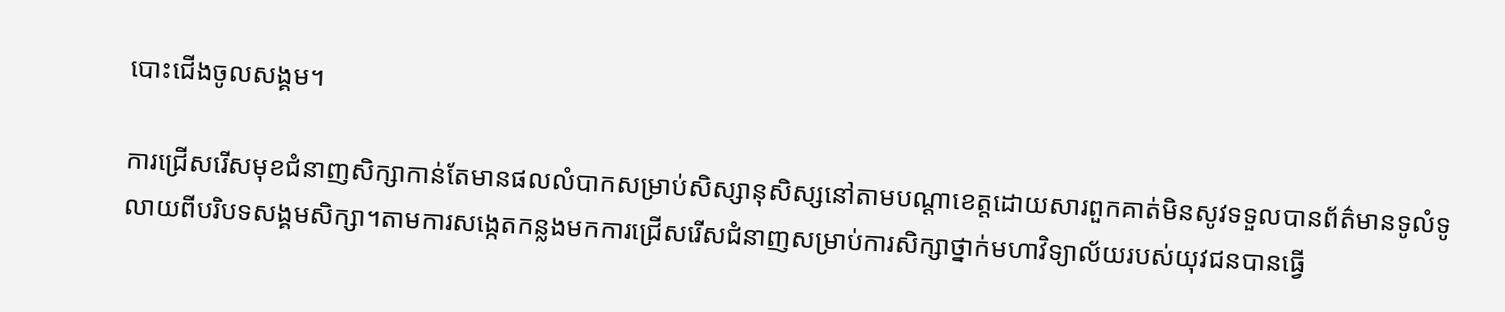បោះជើងចូលសង្គម។

ការជ្រើសរើសមុខជំនាញសិក្សាកាន់តែមានផលលំបាកសម្រាប់សិស្សានុសិស្សនៅតាមបណ្តាខេត្តដោយសារពួកគាត់មិនសូវទទួលបានព័ត៌មានទូលំទូលាយពីបរិបទសង្គមសិក្សា។តាមការសង្កេតកន្លងមកការជ្រើសរើសជំនាញសម្រាប់ការសិក្សាថ្នាក់មហាវិទ្យាល័យរបស់យុវជនបានធ្វើ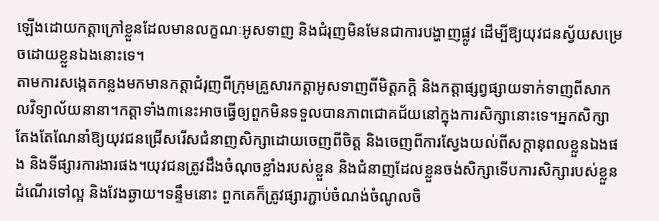ឡើងដោយកត្តាក្រៅខ្លួនដែលមានលក្ខណៈអូសទាញ និងជំរុញមិនមែនជាការបង្ហាញផ្លូវ ដើម្បីឱ្យយុវជនស្វ័យសម្រេចដោយខ្លួនឯងនោះទេ។
តាមការសង្កេតកន្លងមកមានកត្តាជំរុញពីក្រុមគ្រួសារកត្តាអូសទាញពីមិត្តភក្តិ និងកត្តាផ្សព្វផ្សាយទាក់ទាញពីសាកលវិទ្យាល័យនានា។កត្តាទាំង៣នេះអាចធ្វើឲ្យពួកមិនទទួលបានភាពជោគជ័យនៅក្នុងការសិក្សានោះទេ។អ្នកសិក្សាតែងតែណែនាំឱ្យយុវជនជ្រើសរើសជំនាញសិក្សាដោយចេញពីចិត្ត និងចេញពីការស្វែងយល់ពីសក្តានុពលខ្លួនឯងផង និងទីផ្សារការងារផង។យុវជនត្រូវដឹងចំណុចខ្លាំងរបស់ខ្លួន និងជំនាញដែលខ្លួនចង់សិក្សាទើបការសិក្សារបស់ខ្លួនដំណើរទៅល្អ និងវែងឆ្ងាយ។ទន្ទឹមនោះ ពួកគេក៏ត្រូវផ្សារភ្ជាប់ចំណង់ចំណូលចិ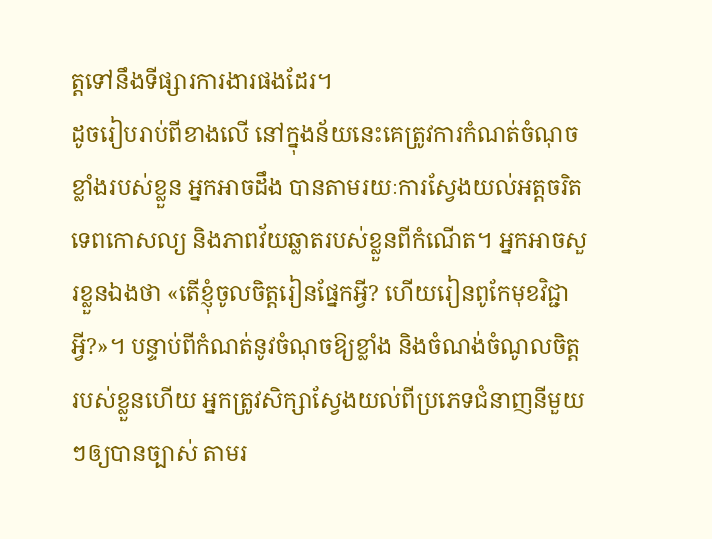ត្តទៅនឹងទីផ្សារការងារផងដែរ។
ដូចរៀបរាប់ពីខាងលើ នៅក្នុងន័យនេះគេត្រូវការកំណត់ចំណុចខ្លាំងរបស់ខ្លួន អ្នកអាចដឹង បានតាមរយៈការស្វែងយល់អត្តចរិត ទេពកោសល្យ និងភាពវ័យឆ្លាតរបស់ខ្លួនពីកំណើត។ អ្នកអាចសួរខ្លួនឯងថា «តើខ្ញុំចូលចិត្តរៀនផ្នែកអ្វី? ហើយរៀនពូកែមុខវិជ្ជាអ្វី?»។ បន្ទាប់ពីកំណត់នូវចំណុចឱ្យខ្លាំង និងចំណង់ចំណូលចិត្តរបស់ខ្លួនហើយ អ្នកត្រូវសិក្សាស្វែងយល់ពីប្រភេទជំនាញនីមួយៗឲ្យបានច្បាស់ តាមរ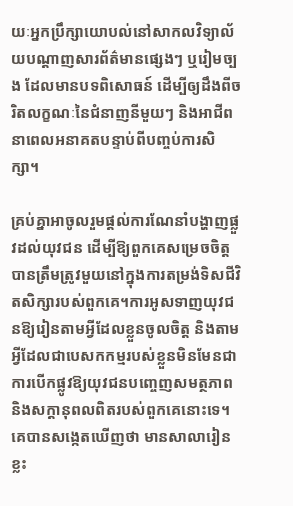យៈអ្នកប្រឹក្សាយោបល់នៅសាកលវិទ្យាល័យបណ្តាញសារព័ត៌មានផ្សេងៗ ឬរៀមច្បង ដែលមានបទពិសោធន៍ ដើម្បីឲ្យដឹងពីចរិតលក្ខណៈនៃជំនាញនីមួយៗ និងអាជីពនាពេលអនាគតបន្ទាប់ពីបញ្ចប់ការសិក្សា។

គ្រប់គ្នាអាចូលរួមផ្តល់ការណែនាំបង្ហាញផ្លួវដល់យុវជន ដើម្បីឱ្យពួកគេសម្រេចចិត្តបានត្រឹមត្រូវមួយនៅក្នុងការតម្រង់ទិសជីវិតសិក្សារបស់ពួកគេ។ការអូសទាញយុវជនឱ្យរៀនតាមអ្វីដែលខ្លួនចូលចិត្ត និងតាមអ្វីដែលជាបេសកកម្មរបស់ខ្លួនមិនមែនជាការបើកផ្លូវឱ្យយុវជនបញ្ចេញសមត្ថភាព និងសក្តានុពលពិតរបស់ពួកគេនោះទេ។គេបានសង្កេតឃើញថា មានសាលារៀនខ្លះ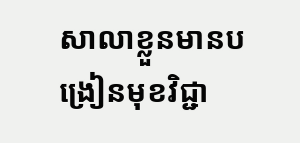សាលាខ្លួនមានបង្រៀនមុខវិជ្ជា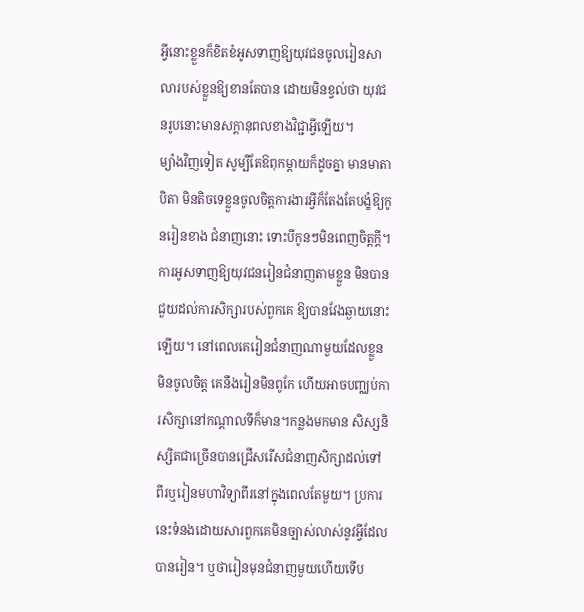អ្វីនោះខ្លួនក៏ខិតខំអូសទាញឱ្យយុវជនចូលរៀនសាលារបស់ខ្លួនឱ្យខានតែបាន ដោយមិនខ្វល់ថា យុវជនរូបនោះមានសក្តានុពលខាងវិជ្ជាអ្វីឡើយ។
ម្យ៉ាងវិញទៀត សូម្បីតែឱពុកម្តាយក៏ដូចគ្នា មានមាតាបិតា មិនតិចទេខ្លួនចូលចិត្តការងារអ្វីក៏តែងតែបង្ខំឱ្យកូនរៀនខាង ជំនាញនោះ ទោះបីកូនៗមិនពេញចិត្តក្តី។ការអូសទាញឱ្យយុវជនរៀនជំនាញតាមខ្លួន មិនបានជួយដល់ការសិក្សារបស់ពួកគេ ឱ្យបានវែងឆ្ងាយនោះឡើយ។ នៅពេលគេរៀនជំនាញណាមួយដែលខ្លួនមិនចូលចិត្ត គេនឹងរៀនមិនពូកែ ហើយអាចបញ្ឈប់ការសិក្សានៅកណ្តាលទីក៏មាន។កន្លងមកមាន សិស្សនិស្សិតជាច្រើនបានជ្រើសរើសជំនាញសិក្សាដល់ទៅពីរឬរៀនមហាវិទ្យាពីរនៅក្នុងពេលតែមួយ។ ប្រការនេះទំនងដោយសារពួកគេមិនច្បាស់លាស់នូវអ្វីដែលបានរៀន។ ឬថារៀនមុនជំនាញមួយហើយទើប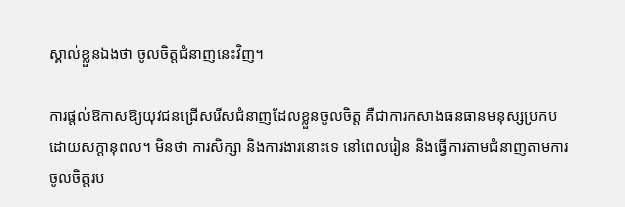ស្គាល់ខ្លួនឯងថា ចូលចិត្តជំនាញនេះវិញ។

ការផ្តល់ឱកាសឱ្យយុវជនជ្រើសរើសជំនាញដែលខ្លួនចូលចិត្ត គឺជាការកសាងធនធានមនុស្សប្រកបដោយសក្តានុពល។ មិនថា ការសិក្សា និងការងារនោះទេ នៅពេលរៀន និងធ្វើការតាមជំនាញតាមការចូលចិត្តរប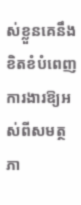ស់ខ្លួនគេនឹងខិតខំបំពេញការងារឱ្យអស់ពីសមត្ថភា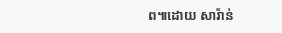ព៕ដោយ សារ៉ាន់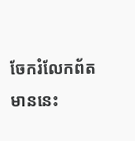ចែករំលែកព័តមាននេះ